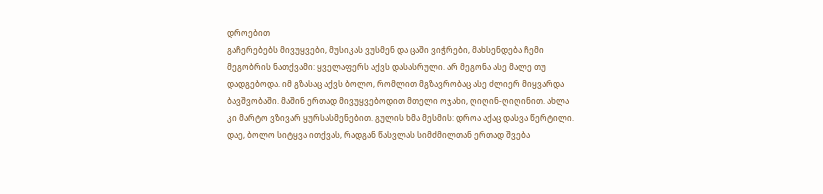დროებით
გაჩერებებს მივუყვები, მუსიკას ვუსმენ და ცაში ვიჭრები, მახსენდება ჩემი მეგობრის ნათქვამი: ყველაფერს აქვს დასასრული. არ მეგონა ასე მალე თუ დადგებოდა. იმ გზასაც აქვს ბოლო, რომლით მგზავრობაც ასე ძლიერ მიყვარდა ბავშვობაში. მაშინ ერთად მივუყვებოდით მთელი ოჯახი, ღიღინ-ღიღინით. ახლა კი მარტო ვზივარ ყურსასმენებით. გულის ხმა მესმის: დროა აქაც დასვა წერტილი. დაე, ბოლო სიტყვა ითქვას, რადგან წასვლას სიმძმილთან ერთად შვება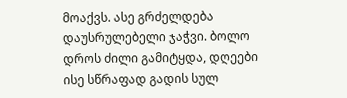მოაქვს. ასე გრძელდება დაუსრულებელი ჯაჭვი. ბოლო დროს ძილი გამიტყდა, დღეები ისე სწრაფად გადის სულ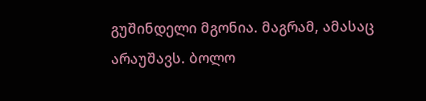გუშინდელი მგონია. მაგრამ, ამასაც არაუშავს. ბოლო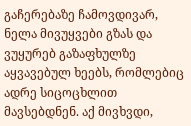გაჩერებაზე ჩამოვდივარ, ნელა მივუყვები გზას და ვუყურებ გაზაფხულზე აყვავებულ ხეებს, რომლებიც ადრე სიცოცხლით მავსებდნენ. აქ მივხვდი,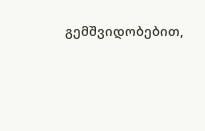გემშვიდობებით,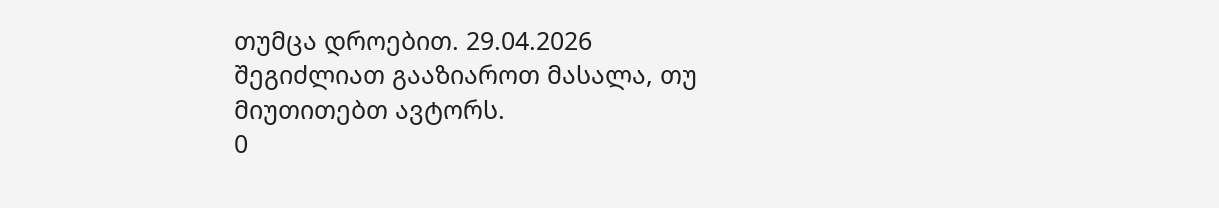თუმცა დროებით. 29.04.2026
შეგიძლიათ გააზიაროთ მასალა, თუ მიუთითებთ ავტორს.
0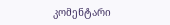კომენტარი